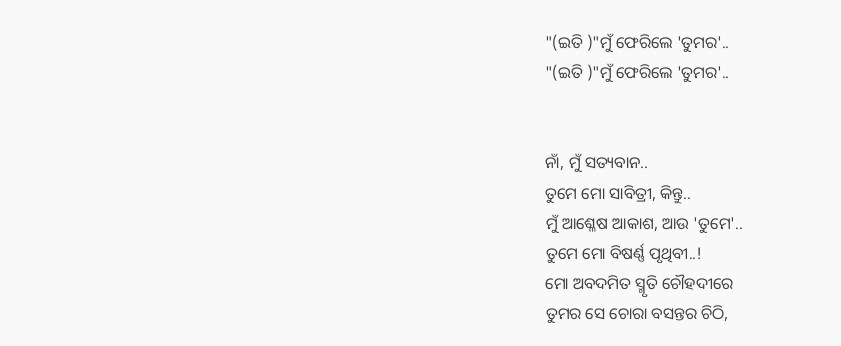"(ଇତି )"ମୁଁ ଫେରିଲେ 'ତୁମର'..
"(ଇତି )"ମୁଁ ଫେରିଲେ 'ତୁମର'..


ନାଁ, ମୁଁ ସତ୍ୟବାନ..
ତୁମେ ମୋ ସାବିତ୍ରୀ, କିନ୍ତୁ..
ମୁଁ ଆଶ୍ଳେଷ ଆକାଶ, ଆଉ 'ତୁମେ'..
ତୁମେ ମୋ ବିଷର୍ଣ୍ଣ ପୃଥିବୀ..!
ମୋ ଅବଦମିତ ସ୍ମୃତି ଚୌହଦୀରେ
ତୁମର ସେ ଚୋରା ବସନ୍ତର ଚିଠି,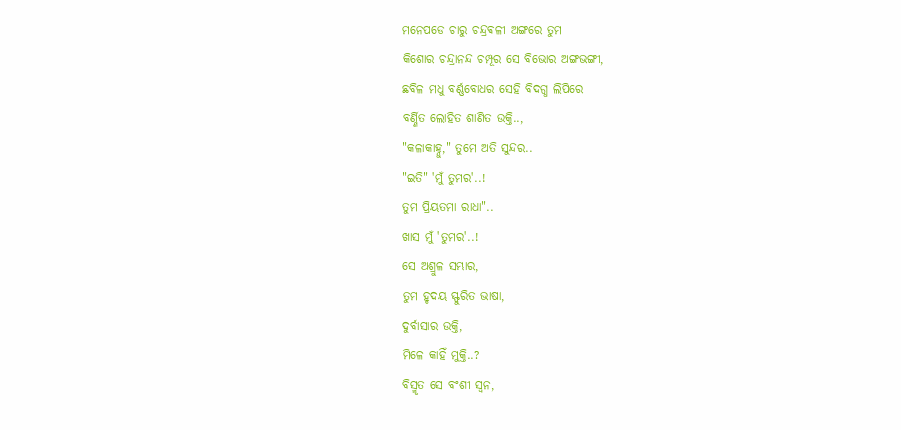ମନେପଡେ ଚାରୁ ଚନ୍ଦ୍ରଵଳୀ ଅଙ୍ଗରେ ତୁମ
କିଶୋର ଚନ୍ଦ୍ରାନନ୍ଦ ଚମ୍ପୂର ସେ ବିଭୋର ଅଙ୍ଗଭଙ୍ଗୀ,
ଛବିଳ ମଧୁ ବର୍ଣ୍ଣବୋଧର ସେହି ବିଦଗ୍ଧ ଲିପିରେ
ବର୍ଣ୍ଣିତ ଲୋହିତ ଶାଣିତ ଉକ୍ତି..,
"କଳାକାହ୍ନୁ," ତୁମେ ଅତି ସୁନ୍ଦର..
"ଇତି" 'ମୁଁ ତୁମର'..!
ତୁମ ପ୍ରିୟତମା ରାଧା"..
ଖାସ ମୁଁ 'ତୁମର'..!
ସେ ଅଶ୍ରୁଳ ସମ୍ଭାର,
ତୁମ ହୃଦୟ ସ୍ଫୁରିତ ଭାଷା,
ଦୁର୍ବାସାର ଉକ୍ତି,
ମିଳେ କାହିଁ ମୁକ୍ତି..?
ବିସ୍ମୃତ ସେ ବଂଶୀ ସ୍ଵନ,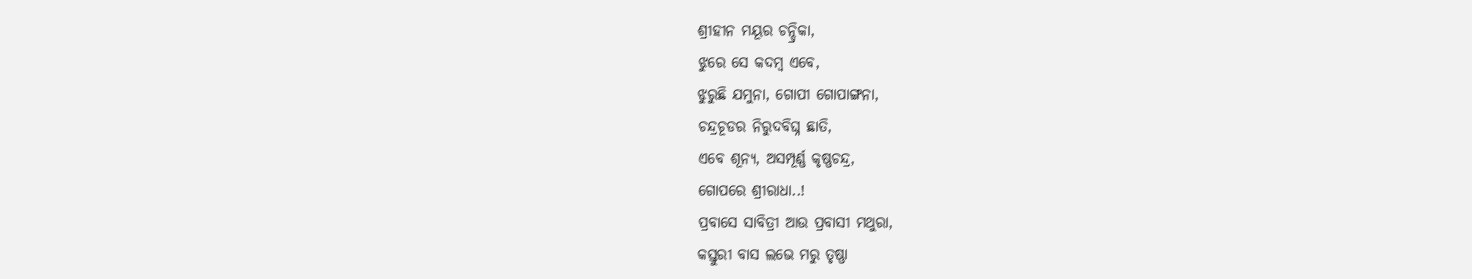ଶ୍ରୀହୀନ ମୟୂର ଚନ୍ଦ୍ରିକା,
ଝୁରେ ସେ କଦମ୍ବ ଏବେ,
ଝୁରୁଛି ଯମୁନା, ଗୋପୀ ଗୋପାଙ୍ଗନା,
ଚନ୍ଦ୍ରଚୂଡର ନିରୁଦବିଘ୍ନ ଛାତି,
ଏବେ ଶୂନ୍ୟ, ଅସମ୍ପୂର୍ଣ୍ଣ କୃଷ୍ଣଚନ୍ଦ୍ର,
ଗୋପରେ ଶ୍ରୀରାଧା..!
ପ୍ରବାସେ ସାବିତ୍ରୀ ଆଉ ପ୍ରବାସୀ ମଥୁରା,
କସ୍ତୁରୀ ବାସ ଲଭେ ମରୁ ତୃଷ୍ଣା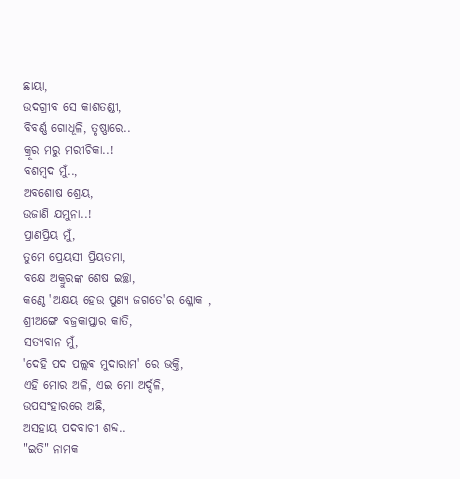ଛାୟା,
ଉଦଗ୍ରୀବ ସେ କାଶତଣ୍ଡୀ,
ବିବର୍ଣ୍ଣ ଗୋଧୂଳି, ତୃଷ୍ଣାରେ..
କ୍ରୂର ମରୁ ମରୀଚିକା..!
ବଶମ୍ବଦ ମୁଁ..,
ଅବଶୋଷ ଶ୍ରେୟ,
ଉଜାଣି ଯମୁନା..!
ପ୍ରାଣପ୍ରିୟ ମୁଁ,
ତୁମେ ପ୍ରେୟସୀ ପ୍ରିୟତମା,
ବକ୍ଷେ ଅକ୍ରୁରଙ୍କ ଶେଷ ଇଚ୍ଛା,
କଣ୍ଠେ 'ଅକ୍ଷୟ ହେଉ ପୁଣ୍ୟ ଜଗତେ'ର ଶ୍ଳୋକ ,
ଶ୍ରୀଅଙ୍ଗେ ବଜ୍ରକାପ୍ତାର କାତି,
ସତ୍ୟବାନ ମୁଁ,
'ଦେହି ପଦ ପଲ୍ଲଵ ମୁଦାରାମ' ରେ ଭକ୍ତି,
ଏହି ମୋର ଅଳି, ଏଇ ମୋ ଅର୍ଦ୍ଦଳି,
ଉପସଂହାରରେ ଅଛି,
ଅସହାୟ ପଦବାଚୀ ଶବ୍ଦ..
"ଇତି" ନାମକ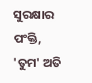ସୁରକ୍ଷାର ପଂକ୍ତି,
'ତୁମ' ଅତି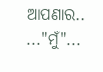ଆପଣାର..
..."ମୁଁ"...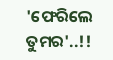'ଫେରିଲେ ତୁମର'..!!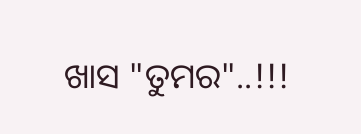ଖାସ "ତୁମର"..!!!